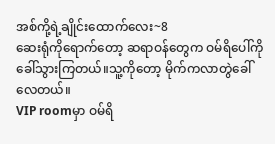အစ်ကို့ရဲ့ချိုင်းထောက်လေး~8
ဆေးရုံကိုရောက်တော့ ဆရာဝန်တွေက ဝမ်ရိပေါ်ကို ခေါ်သွားကြတယ်။သူ့ကိုတော့ မိုက်ကလာတွဲခေါ်လေတယ်။
VIP roomမှာ ဝမ်ရိ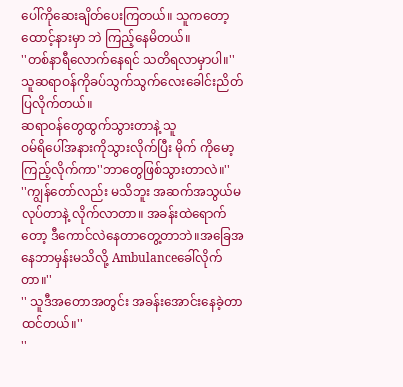ပေါ်ကိုဆေးချိတ်ပေးကြတယ်။ သူကတော့ ထောင့်နားမှာ ဘဲ ကြည့်နေမိတယ်။
''တစ်နာရီလောက်နေရင် သတိရလာမှာပါ။''
သူဆရာဝန်ကိုခပ်သွက်သွက်လေးခေါင်းညိတ်ပြလိုက်တယ်။
ဆရာဝန်တွေထွက်သွားတာနဲ့ သူ
ဝမ်ရိပေါ်အနားကိုသွားလိုက်ပြီး မိုက် ကိုမော့ကြည့်လိုက်ကာ''ဘာတွေဖြစ်သွားတာလဲ။''
''ကျွန်တော်လည်း မသိဘူး အဆက်အသွယ်မလုပ်တာနဲ့ လိုက်လာတာ။ အခန်းထဲရောက်တော့ ဒီကောင်လဲနေတာတွေ့တာဘဲ။အခြေအနေဘာမှန်းမသိလို့ Ambulanceခေါ်လိုက်တာ။''
'' သူဒီအတောအတွင်း အခန်းအောင်းနေခဲ့တာထင်တယ်။''
''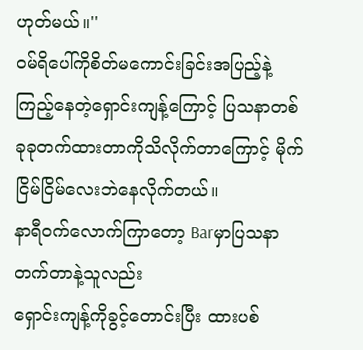ဟုတ်မယ်။''
ဝမ်ရိပေါ်ကိုစိတ်မကောင်းခြင်းအပြည့်နဲ့ကြည့်နေတဲ့ရှောင်းကျန့်ကြောင့် ပြသနာတစ်ခုခုတက်ထားတာကိုသိလိုက်တာကြောင့် မိုက် ငြိမ်ငြိမ်လေးဘဲနေလိုက်တယ်။
နာရီဝက်လောက်ကြာတော့ Barမှာပြသနာတက်တာနဲ့သူလည်း
ရှောင်းကျန့်ကိုခွင့်တောင်းပြီး ထားပစ်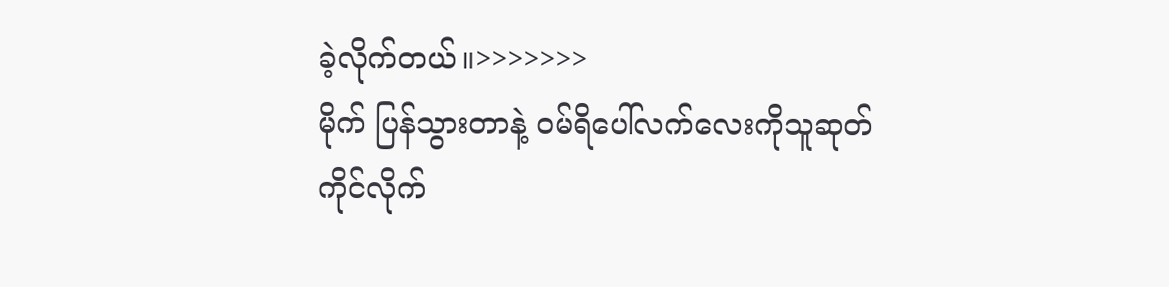ခဲ့လိုက်တယ်။>>>>>>>
မိုက် ပြန်သွားတာနဲ့ ဝမ်ရိပေါ်လက်လေးကိုသူဆုတ်ကိုင်လိုက်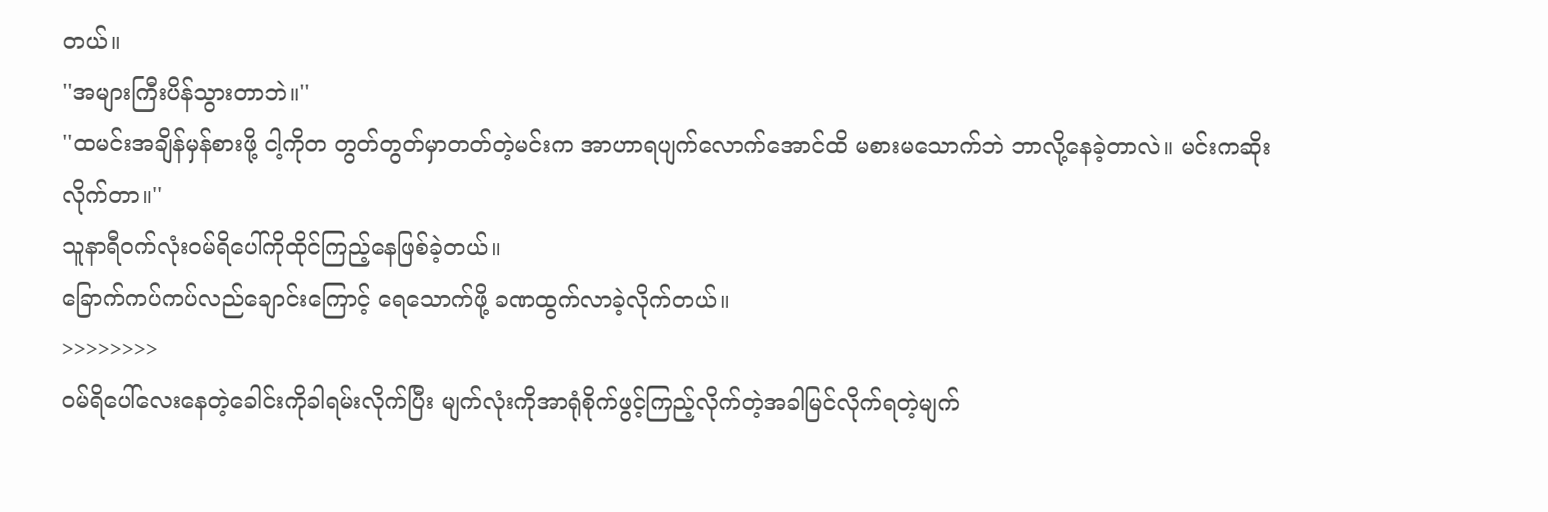တယ်။
''အများကြီးပိန်သွားတာဘဲ။''
''ထမင်းအချိန်မှန်စားဖို့ ငါ့ကိုတ တွတ်တွတ်မှာတတ်တဲ့မင်းက အာဟာရပျက်လောက်အောင်ထိ မစားမသောက်ဘဲ ဘာလို့နေခဲ့တာလဲ။ မင်းကဆိုးလိုက်တာ။''
သူနာရီဝက်လုံးဝမ်ရိပေါ်ကိုထိုင်ကြည့်နေဖြစ်ခဲ့တယ်။
ခြောက်ကပ်ကပ်လည်ချောင်းကြောင့် ရေသောက်ဖို့ ခဏထွက်လာခဲ့လိုက်တယ်။
>>>>>>>>
ဝမ်ရိပေါ်လေးနေတဲ့ခေါင်းကိုခါရမ်းလိုက်ပြီး မျက်လုံးကိုအာရုံစိုက်ဖွင့်ကြည့်လိုက်တဲ့အခါမြင်လိုက်ရတဲ့မျက်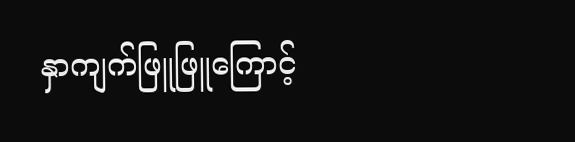နှာကျက်ဖြူဖြူကြောင့်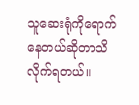သူဆေးရုံကိုရောက်နေတယ်ဆိုတာသိလိုက်ရတယ်။